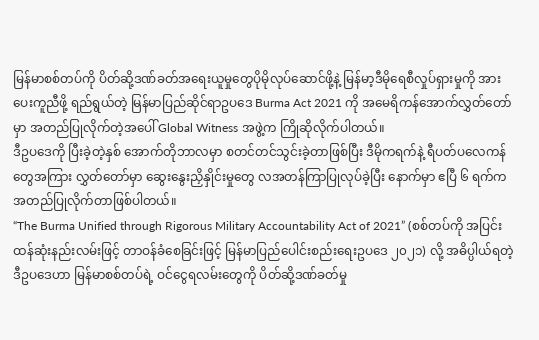မြန်မာစစ်တပ်ကို ပိတ်ဆို့ဒဏ်ခတ်အရေးယူမှုတွေပိုမိုလုပ်ဆောင်ဖို့နဲ့ မြန်မာ့ဒီမိုရေစီလှုပ်ရှားမှုကို အားပေးကူညီဖို့ ရည်ရွယ်တဲ့ မြန်မာပြည်ဆိုင်ရာဥပဒေ Burma Act 2021 ကို အမေရိကန်အောက်လွှတ်တော်မှာ အတည်ပြုလိုက်တဲ့အပေါ် Global Witness အဖွဲ့က ကြိုဆိုလိုက်ပါတယ်။
ဒီဥပဒေကို ပြီးခဲ့တဲ့နှစ် အောက်တိုဘာလမှာ စတင်တင်သွင်းခဲ့တာဖြစ်ပြီး ဒီမိုကရက်နဲ့ ရီပတ်ပလေကန်တွေအကြား လွှတ်တော်မှာ ဆွေးနွေးညှိနှိုင်းမှုတွေ လအတန်ကြာပြုလုပ်ခဲ့ပြီး နောက်မှာ ဧပြီ ၆ ရက်က အတည်ပြုလိုက်တာဖြစ်ပါတယ်။
“The Burma Unified through Rigorous Military Accountability Act of 2021” (စစ်တပ်ကို အပြင်းထန်ဆုံးနည်းလမ်းဖြင့် တာဝန်ခံစေခြင်းဖြင့် မြန်မာပြည်ပေါင်းစည်းရေးဥပဒေ ၂၀၂၁) လို့ အဓိပ္ပါယ်ရတဲ့ ဒီဥပဒေဟာ မြန်မာစစ်တပ်ရဲ့ ဝင်ငွေရလမ်းတွေကို ပိတ်ဆို့ဒဏ်ခတ်မှု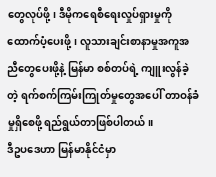တွေလုပ်ဖို့၊ ဒီမိုကရေစီရေးလှုပ်ရှားမှုကို ထောက်ပံ့ပေးဖို့၊ လူသားချင်းစာနာမှုအကူအညီတွေပေးဖို့နဲ့ မြန်မာ စစ်တပ်ရဲ့ ကျူးလွန်ခဲ့တဲ့ ရက်စက်ကြမ်းကြုတ်မှုတွေအပေါ် တာဝန်ခံမှုရှိစေဖို့ ရည်ရွယ်တာဖြစ်ပါတယ်။
ဒီဥပဒေဟာ မြန်မာနိုင်ငံမှာ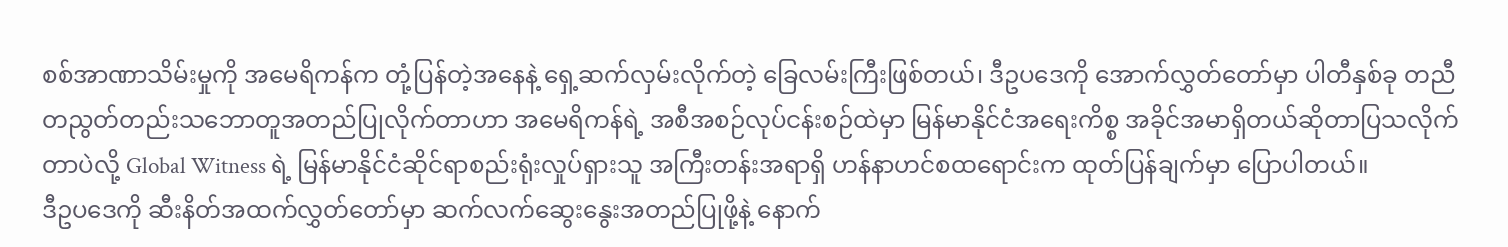စစ်အာဏာသိမ်းမှုကို အမေရိကန်က တုံ့ပြန်တဲ့အနေနဲ့ ရှေ့ဆက်လှမ်းလိုက်တဲ့ ခြေလမ်းကြီးဖြစ်တယ်၊ ဒီဥပဒေကို အောက်လွှတ်တော်မှာ ပါတီနှစ်ခု တညီတညွတ်တည်းသဘောတူအတည်ပြုလိုက်တာဟာ အမေရိကန်ရဲ့ အစီအစဉ်လုပ်ငန်းစဉ်ထဲမှာ မြန်မာနိုင်ငံအရေးကိစ္စ အခိုင်အမာရှိတယ်ဆိုတာပြသလိုက်တာပဲလို့ Global Witness ရဲ့ မြန်မာနိုင်ငံဆိုင်ရာစည်းရုံးလှုပ်ရှားသူ အကြီးတန်းအရာရှိ ဟန်နာဟင်စထရောင်းက ထုတ်ပြန်ချက်မှာ ပြောပါတယ်။
ဒီဥပဒေကို ဆီးနိတ်အထက်လွှတ်တော်မှာ ဆက်လက်ဆွေးနွေးအတည်ပြုဖို့နဲ့ နောက်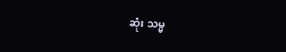ဆုံး သမ္မ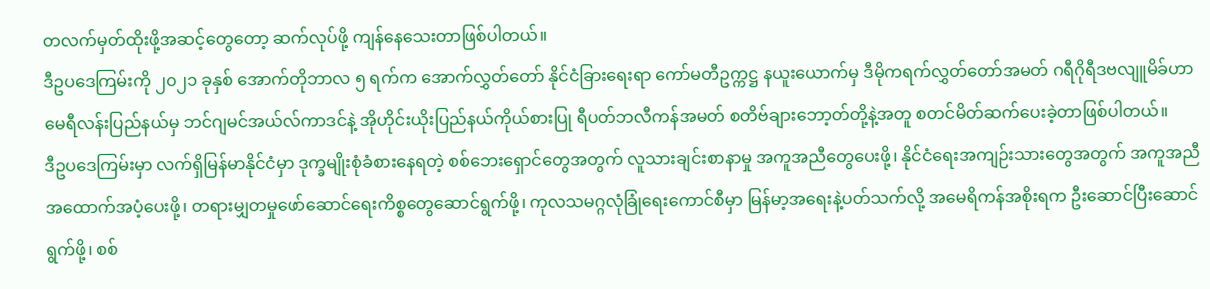တလက်မှတ်ထိုးဖို့အဆင့်တွေတော့ ဆက်လုပ်ဖို့ ကျန်နေသေးတာဖြစ်ပါတယ်။
ဒီဥပဒေကြမ်းကို ၂၀၂၁ ခုနှစ် အောက်တိုဘာလ ၅ ရက်က အောက်လွှတ်တော် နိုင်ငံခြားရေးရာ ကော်မတီဥက္ကဋ္ဌ နယူးယောက်မှ ဒီမိုကရက်လွှတ်တော်အမတ် ဂရီဂိုရီဒဗလျူမိခ်ဟာ မေရီလန်းပြည်နယ်မှ ဘင်ဂျမင်အယ်လ်ကာဒင်နဲ့ အိုဟိုင်းယိုးပြည်နယ်ကိုယ်စားပြု ရီပတ်ဘလီကန်အမတ် စတိဗ်ချားဘော့တ်တို့နဲ့အတူ စတင်မိတ်ဆက်ပေးခဲ့တာဖြစ်ပါတယ်။
ဒီဥပဒေကြမ်းမှာ လက်ရှိမြန်မာနိုင်ငံမှာ ဒုက္ခမျိုးစုံခံစားနေရတဲ့ စစ်ဘေးရှောင်တွေအတွက် လူသားချင်းစာနာမှု အကူအညီတွေပေးဖို့၊ နိုင်ငံရေးအကျဉ်းသားတွေအတွက် အကူအညီအထောက်အပံ့ပေးဖို့၊ တရားမျှတမှုဖော်ဆောင်ရေးကိစ္စတွေဆောင်ရွက်ဖို့၊ ကုလသမဂ္ဂလုံခြုံရေးကောင်စီမှာ မြန်မာ့အရေးနဲ့ပတ်သက်လို့ အမေရိကန်အစိုးရက ဦးဆောင်ပြီးဆောင်ရွက်ဖို့၊ စစ်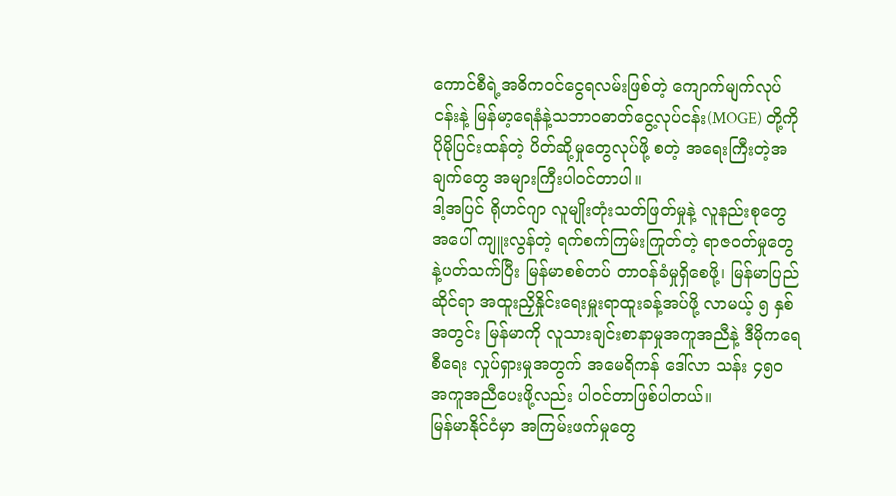ကောင်စီရဲ့အဓိကဝင်ငွေရလမ်းဖြစ်တဲ့ ကျောက်မျက်လုပ်ငန်းနဲ့ မြန်မာ့ရေနံနဲ့သဘာဝဓာတ်ငွေ့လုပ်ငန်း(MOGE) တို့ကို ပိုမိုပြင်းထန်တဲ့ ပိတ်ဆို့မှုတွေလုပ်ဖို့ စတဲ့ အရေးကြီးတဲ့အချက်တွေ အများကြီးပါဝင်တာပါ။
ဒါ့အပြင် ရိုဟင်ဂျာ လူမျိုးတုံးသတ်ဖြတ်မှုနဲ့ လူနည်းစုတွေအပေါ် ကျူးလွန်တဲ့ ရက်စက်ကြမ်းကြုတ်တဲ့ ရာဇ၀တ်မှုတွေနဲ့ပတ်သက်ပြီး မြန်မာစစ်တပ် တာဝန်ခံမှုရှိစေဖို့၊ မြန်မာပြည်ဆိုင်ရာ အထူးညှိနှိုင်းရေးမှူးရာထူးခန့်အပ်ဖို့ လာမယ့် ၅ နှစ်အတွင်း မြန်မာကို လူသားချင်းစာနာမှုအကူအညီနဲ့ ဒီမိုကရေစီရေး လှုပ်ရှားမှုအတွက် အမေရိကန် ဒေါ်လာ သန်း ၄၅၀ အကူအညီပေးဖို့လည်း ပါဝင်တာဖြစ်ပါတယ်။
မြန်မာနိုင်ငံမှာ အကြမ်းဖက်မှုတွေ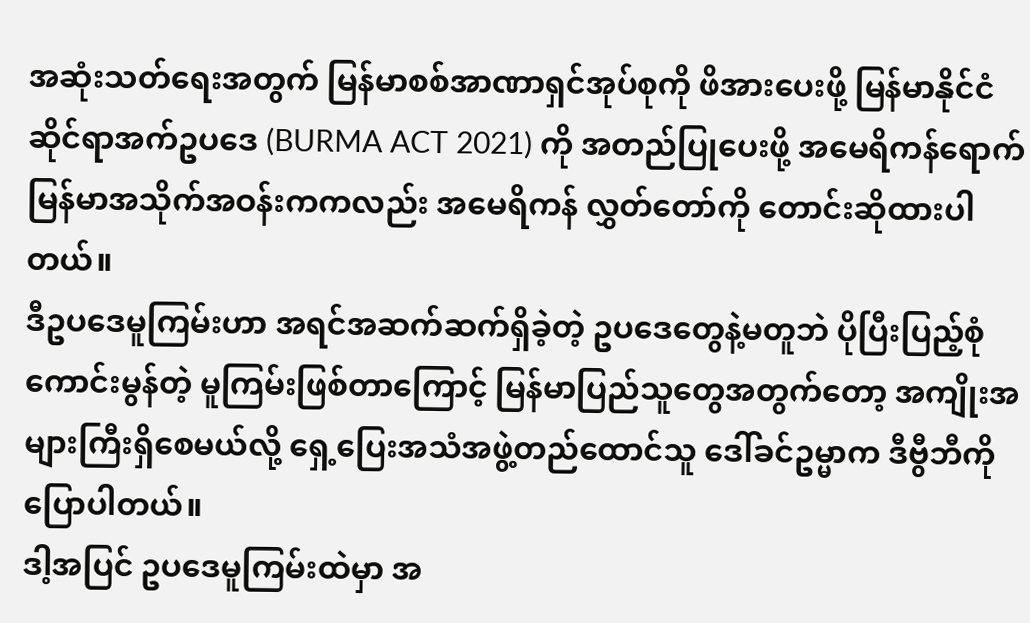အဆုံးသတ်ရေးအတွက် မြန်မာစစ်အာဏာရှင်အုပ်စုကို ဖိအားပေးဖို့ မြန်မာနိုင်ငံဆိုင်ရာအက်ဥပဒေ (BURMA ACT 2021) ကို အတည်ပြုပေးဖို့ အမေရိကန်ရောက်မြန်မာအသိုက်အဝန်းကကလည်း အမေရိကန် လွှတ်တော်ကို တောင်းဆိုထားပါတယ်။
ဒီဥပဒေမူကြမ်းဟာ အရင်အဆက်ဆက်ရှိခဲ့တဲ့ ဥပဒေတွေနဲ့မတူဘဲ ပိုပြီးပြည့်စုံကောင်းမွန်တဲ့ မူကြမ်းဖြစ်တာကြောင့် မြန်မာပြည်သူတွေအတွက်တော့ အကျိုးအများကြီးရှိစေမယ်လို့ ရှေ့ပြေးအသံအဖွဲ့တည်ထောင်သူ ဒေါ်ခင်ဥမ္မာက ဒီဗွီဘီကို ပြောပါတယ်။
ဒါ့အပြင် ဥပဒေမူကြမ်းထဲမှာ အ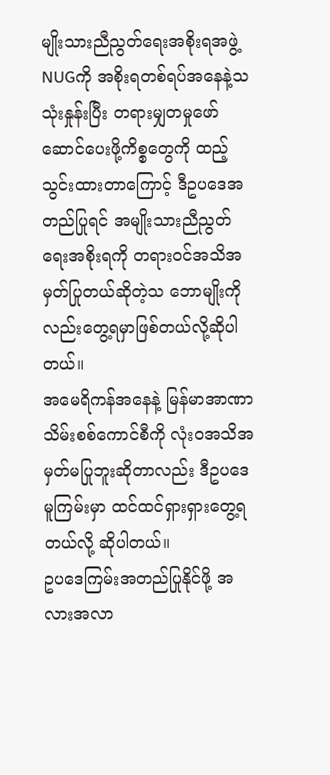မျိုးသားညီညွတ်ရေးအစိုးရအဖွဲ့ NUGကို အစိုးရတစ်ရပ်အနေနဲ့သ သုံးနှုန်းပြီး တရားမျှတမှုဖော်ဆောင်ပေးဖို့ကိစ္စတွေကို ထည့်သွင်းထားတာကြောင့် ဒီဥပဒေအတည်ပြုရင် အမျိုးသားညီညွတ်ရေးအစိုးရကို တရားဝင်အသိအမှတ်ပြုတယ်ဆိုတဲ့သ ဘောမျိုးကိုလည်းတွေ့ရမှာဖြစ်တယ်လို့ဆိုပါတယ်။
အမေရိကန်အနေနဲ့ မြန်မာအာဏာသိမ်းစစ်ကောင်စီကို လုံးဝအသိအမှတ်မပြုဘူးဆိုတာလည်း ဒီဥပဒေမူကြမ်းမှာ ထင်ထင်ရှားရှားတွေ့ရတယ်လို့ ဆိုပါတယ်။
ဥပဒေကြမ်းအတည်ပြုနိုင်ဖို့ အလားအလာ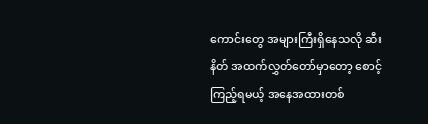ကောင်းတွေ အများကြီးရှိနေသလို ဆီးနိတ် အထက်လွှတ်တော်မှာတော့ စောင့်ကြည့်ရမယ့် အနေအထားတစ်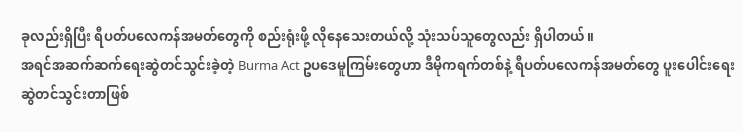ခုလည်းရှိပြီး ရီပတ်ပလေကန်အမတ်တွေကို စည်းရုံးဖို့ လိုနေသေးတယ်လို့ သုံးသပ်သူတွေလည်း ရှိပါတယ်။
အရင်အဆက်ဆက်ရေးဆွဲတင်သွင်းခဲ့တဲ့ Burma Act ဥပဒေမူကြမ်းတွေဟာ ဒီမိုကရက်တစ်နဲ့ ရီပတ်ပလေကန်အမတ်တွေ ပူးပေါင်းရေးဆွဲတင်သွင်းတာဖြစ်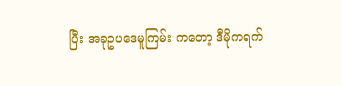ပြီး အခုဥပဒေမူကြမ်း ကတော့ ဒီမိုကရက်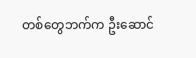တစ်တွေဘက်က ဦးဆောင်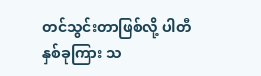တင်သွင်းတာဖြစ်လို့ ပါတီနှစ်ခုကြား သ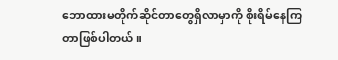ဘောထားမတိုက်ဆိုင်တာတွေရှိလာမှာကို စိုးရိမ်နေကြတာဖြစ်ပါတယ်။